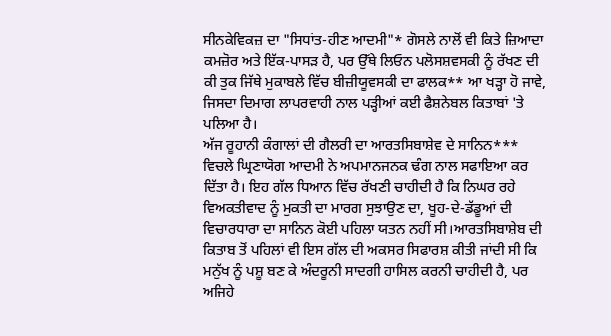ਸੀਨਕੇਵਿਕਜ਼ ਦਾ "ਸਿਧਾਂਤ-ਹੀਣ ਆਦਮੀ"* ਗੋਸਲੇ ਨਾਲੋਂ ਵੀ ਕਿਤੇ ਜ਼ਿਆਦਾ ਕਮਜ਼ੋਰ ਅਤੇ ਇੱਕ-ਪਾਸੜ ਹੈ, ਪਰ ਉੱਥੇ ਲਿਓਨ ਪਲੋਸਸ਼ਵਸਕੀ ਨੂੰ ਰੱਖਣ ਦੀ ਕੀ ਤੁਕ ਜਿੱਥੇ ਮੁਕਾਬਲੇ ਵਿੱਚ ਬੀਜ਼ੀਯੂਵਸਕੀ ਦਾ ਫਾਲਕ** ਆ ਖੜ੍ਹਾ ਹੋ ਜਾਵੇ, ਜਿਸਦਾ ਦਿਮਾਗ ਲਾਪਰਵਾਹੀ ਨਾਲ ਪੜ੍ਹੀਆਂ ਕਈ ਫੈਸ਼ਨੇਬਲ ਕਿਤਾਬਾਂ 'ਤੇ ਪਲਿਆ ਹੈ।
ਅੱਜ ਰੂਹਾਨੀ ਕੰਗਾਲਾਂ ਦੀ ਗੈਲਰੀ ਦਾ ਆਰਤਸਿਬਾਸ਼ੇਵ ਦੇ ਸਾਨਿਨ*** ਵਿਚਲੇ ਘ੍ਰਿਣਾਯੋਗ ਆਦਮੀ ਨੇ ਅਪਮਾਨਜਨਕ ਢੰਗ ਨਾਲ ਸਫਾਇਆ ਕਰ ਦਿੱਤਾ ਹੈ। ਇਹ ਗੱਲ ਧਿਆਨ ਵਿੱਚ ਰੱਖਣੀ ਚਾਹੀਦੀ ਹੈ ਕਿ ਨਿਘਰ ਰਹੇ ਵਿਅਕਤੀਵਾਦ ਨੂੰ ਮੁਕਤੀ ਦਾ ਮਾਰਗ ਸੁਝਾਉਣ ਦਾ, ਖੂਹ-ਦੇ-ਡੱਡੂਆਂ ਦੀ ਵਿਚਾਰਧਾਰਾ ਦਾ ਸਾਨਿਨ ਕੋਈ ਪਹਿਲਾ ਯਤਨ ਨਹੀਂ ਸੀ।ਆਰਤਸਿਬਾਸ਼ੇਬ ਦੀ ਕਿਤਾਬ ਤੋਂ ਪਹਿਲਾਂ ਵੀ ਇਸ ਗੱਲ ਦੀ ਅਕਸਰ ਸਿਫਾਰਸ਼ ਕੀਤੀ ਜਾਂਦੀ ਸੀ ਕਿ ਮਨੁੱਖ ਨੂੰ ਪਸ਼ੂ ਬਣ ਕੇ ਅੰਦਰੂਨੀ ਸਾਦਗੀ ਹਾਸਿਲ ਕਰਨੀ ਚਾਹੀਦੀ ਹੈ, ਪਰ ਅਜਿਹੇ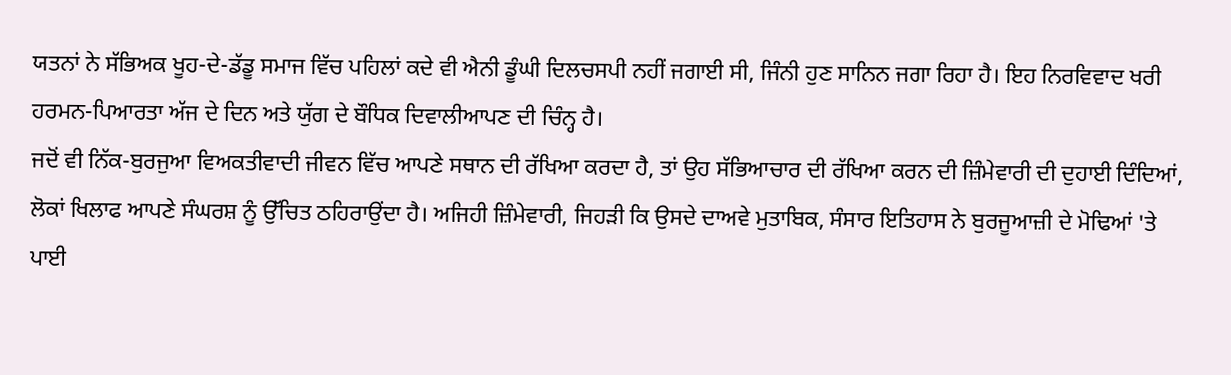ਯਤਨਾਂ ਨੇ ਸੱਭਿਅਕ ਖੂਹ-ਦੇ-ਡੱਡੂ ਸਮਾਜ ਵਿੱਚ ਪਹਿਲਾਂ ਕਦੇ ਵੀ ਐਨੀ ਡੂੰਘੀ ਦਿਲਚਸਪੀ ਨਹੀਂ ਜਗਾਈ ਸੀ, ਜਿੰਨੀ ਹੁਣ ਸਾਨਿਨ ਜਗਾ ਰਿਹਾ ਹੈ। ਇਹ ਨਿਰਵਿਵਾਦ ਖਰੀ ਹਰਮਨ-ਪਿਆਰਤਾ ਅੱਜ ਦੇ ਦਿਨ ਅਤੇ ਯੁੱਗ ਦੇ ਬੌਧਿਕ ਦਿਵਾਲੀਆਪਣ ਦੀ ਚਿੰਨ੍ਹ ਹੈ।
ਜਦੋਂ ਵੀ ਨਿੱਕ-ਬੁਰਜੁਆ ਵਿਅਕਤੀਵਾਦੀ ਜੀਵਨ ਵਿੱਚ ਆਪਣੇ ਸਥਾਨ ਦੀ ਰੱਖਿਆ ਕਰਦਾ ਹੈ, ਤਾਂ ਉਹ ਸੱਭਿਆਚਾਰ ਦੀ ਰੱਖਿਆ ਕਰਨ ਦੀ ਜ਼ਿੰਮੇਵਾਰੀ ਦੀ ਦੁਹਾਈ ਦਿੰਦਿਆਂ, ਲੋਕਾਂ ਖਿਲਾਫ ਆਪਣੇ ਸੰਘਰਸ਼ ਨੂੰ ਉੱਚਿਤ ਠਹਿਰਾਉਂਦਾ ਹੈ। ਅਜਿਹੀ ਜ਼ਿੰਮੇਵਾਰੀ, ਜਿਹੜੀ ਕਿ ਉਸਦੇ ਦਾਅਵੇ ਮੁਤਾਬਿਕ, ਸੰਸਾਰ ਇਤਿਹਾਸ ਨੇ ਬੁਰਜੂਆਜ਼ੀ ਦੇ ਮੋਢਿਆਂ 'ਤੇ ਪਾਈ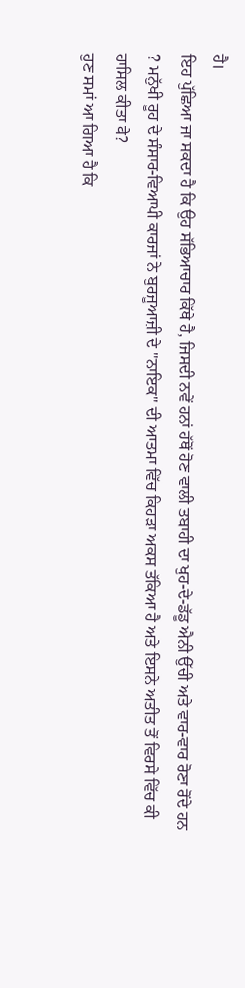ਹੈ।
ਇਹ ਪੁੱਛਿਆ ਜਾ ਸਕਦਾ ਹੈ ਕਿ ਉਹ ਸੱਭਿਆਚਾਰ ਕਿੱਥੇ ਹੈ, ਜਿਸਦੀ ਨਵੇਂ ਹਨਾਂ ਹੱਥੋਂ ਹੋਣ ਵਾਲੀ ਤਬਾਹੀ ਦਾ ਖੁਹ-ਦੇ-ਡੱਡੂ ਐਨੀ ਉੱਚੀ ਅਤੇ ਵਾਰ-ਵਾਰ ਰੋਣਾ ਰੋਂਦੇ ਹਨ ? ਮਨੁੱਖੀ ਰੂਹ ਦੇ ਸੰਸਾਰ-ਵਿਆਪੀ ਕਾਰਜਾਂ ਨੇ ਬੁਰਜੂਆਜ਼ੀ ਦੇ "ਨਾਇਕ" ਦੀ ਆਤਮਾ ਵਿੱਚ ਕਿਹੜਾ ਅਕਸ ਤੱਕਿਆ ਹੈ ਅਤੇ ਇਸਨੇ ਅਤੀਤ ਤੋਂ ਵਿਰਸੇ ਵਿੱਚ ਕੀ ਹਾਸਿਲ ਕੀਤਾ वे?
ਹੁਣ ਸਮਾਂ ਆ ਗਿਆ ਹੈ ਕਿ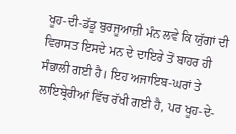ਖੂਹ-ਦੀ-ਡੱਡੂ ਬੁਰਜੂਆਜ਼ੀ ਮੰਨ ਲਵੇ ਕਿ ਯੁੱਗਾਂ ਦੀ ਵਿਰਾਸਤ ਇਸਦੇ ਮਨ ਦੇ ਦਾਇਰੇ ਤੋਂ ਬਾਹਰ ਹੀ ਸੰਭਾਲੀ ਗਈ ਹੈ। ਇਹ ਅਜਾਇਬ-ਘਰਾਂ ਤੇ ਲਾਇਬ੍ਰੇਰੀਆਂ ਵਿੱਚ ਰੱਖੀ ਗਈ ਹੈ, ਪਰ ਖੂਹ-ਦੇ-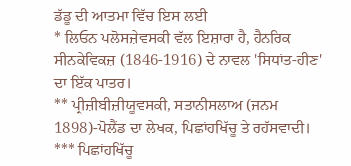ਡੱਡੂ ਦੀ ਆਤਮਾ ਵਿੱਚ ਇਸ ਲਈ
* ਲਿਓਨ ਪਲੋਸਜ਼ੇਵਸਕੀ ਵੱਲ ਇਸ਼ਾਰਾ ਹੈ, ਹੈਨਰਿਕ ਸੀਨਕੇਵਿਕਜ਼ (1846-1916) ਦੇ ਨਾਵਲ 'ਸਿਧਾਂਤ-ਹੀਣ' ਦਾ ਇੱਕ ਪਾਤਰ।
** ਪ੍ਰੀਜ਼ੀਬੀਜ਼ੀਯੂਵਸਕੀ, ਸਤਾਨੀਸਲਾਅ (ਜਨਮ 1898)-ਪੋਲੈਂਡ ਦਾ ਲੇਖਕ, ਪਿਛਾਂਹਖਿੱਚੂ ਤੇ ਰਹੱਸਵਾਦੀ।
*** ਪਿਛਾਂਹਖਿੱਚੂ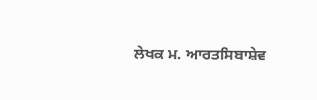ਲੇਖਕ ਮ. ਆਰਤਸਿਬਾਸ਼ੇਵ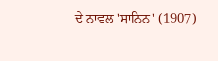ਦੇ ਨਾਵਲ 'ਸਾਨਿਨ' (1907)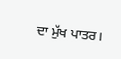ਦਾ ਮੁੱਖ ਪਾਤਰ।